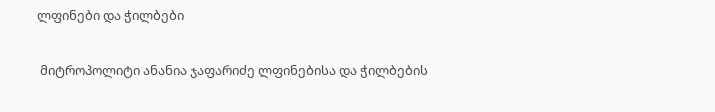ლფინები და ჭილბები

 მიტროპოლიტი ანანია ჯაფარიძე ლფინებისა და ჭილბების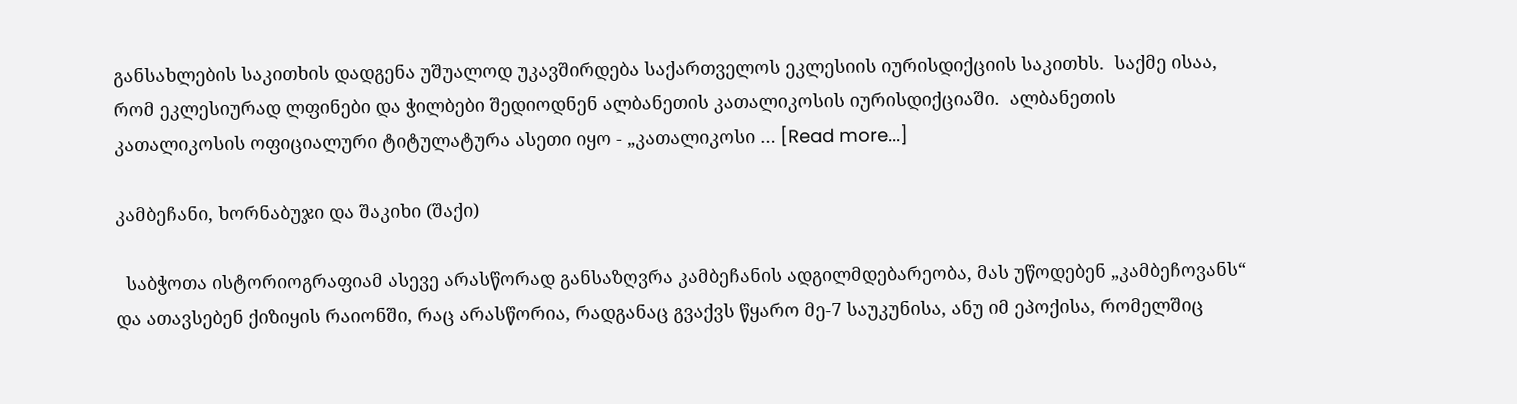განსახლების საკითხის დადგენა უშუალოდ უკავშირდება საქართველოს ეკლესიის იურისდიქციის საკითხს.  საქმე ისაა, რომ ეკლესიურად ლფინები და ჭილბები შედიოდნენ ალბანეთის კათალიკოსის იურისდიქციაში.  ალბანეთის კათალიკოსის ოფიციალური ტიტულატურა ასეთი იყო - „კათალიკოსი … [Read more...]

კამბეჩანი, ხორნაბუჯი და შაკიხი (შაქი)

  საბჭოთა ისტორიოგრაფიამ ასევე არასწორად განსაზღვრა კამბეჩანის ადგილმდებარეობა, მას უწოდებენ „კამბეჩოვანს“ და ათავსებენ ქიზიყის რაიონში, რაც არასწორია, რადგანაც გვაქვს წყარო მე-7 საუკუნისა, ანუ იმ ეპოქისა, რომელშიც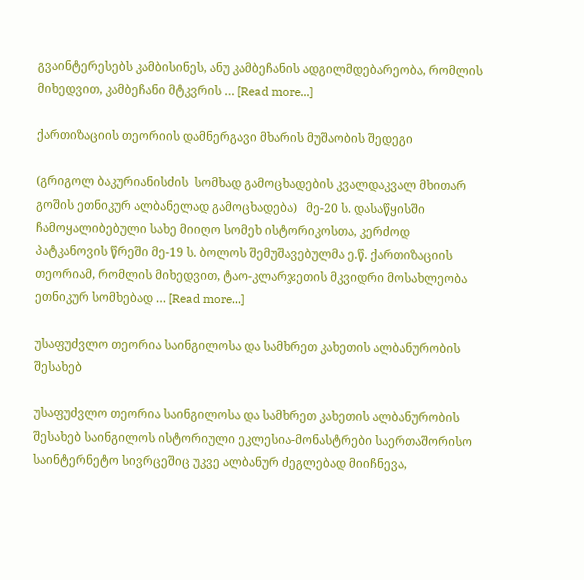გვაინტერესებს კამბისინეს, ანუ კამბეჩანის ადგილმდებარეობა, რომლის მიხედვით, კამბეჩანი მტკვრის … [Read more...]

ქართიზაციის თეორიის დამნერგავი მხარის მუშაობის შედეგი

(გრიგოლ ბაკურიანისძის  სომხად გამოცხადების კვალდაკვალ მხითარ გოშის ეთნიკურ ალბანელად გამოცხადება)   მე-20 ს. დასაწყისში ჩამოყალიბებული სახე მიიღო სომეხ ისტორიკოსთა, კერძოდ პატკანოვის წრეში მე-19 ს. ბოლოს შემუშავებულმა ე.წ. ქართიზაციის თეორიამ, რომლის მიხედვით, ტაო-კლარჯეთის მკვიდრი მოსახლეობა ეთნიკურ სომხებად … [Read more...]

უსაფუძვლო თეორია საინგილოსა და სამხრეთ კახეთის ალბანურობის შესახებ

უსაფუძვლო თეორია საინგილოსა და სამხრეთ კახეთის ალბანურობის შესახებ საინგილოს ისტორიული ეკლესია-მონასტრები საერთაშორისო საინტერნეტო სივრცეშიც უკვე ალბანურ ძეგლებად მიიჩნევა,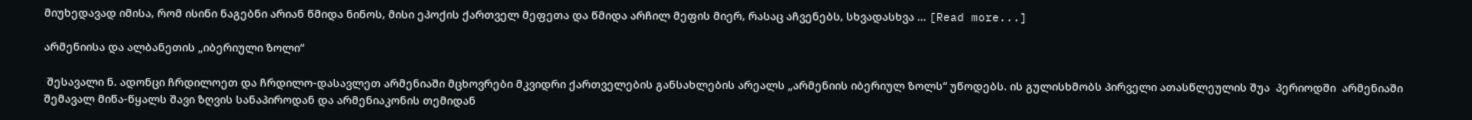მიუხედავად იმისა, რომ ისინი ნაგებნი არიან წმიდა ნინოს, მისი ეპოქის ქართველ მეფეთა და წმიდა არჩილ მეფის მიერ, რასაც აჩვენებს, სხვადასხვა … [Read more...]

არმენიისა და ალბანეთის „იბერიული ზოლი“

 შესავალი ნ. ადონცი ჩრდილოეთ და ჩრდილო-დასავლეთ არმენიაში მცხოვრები მკვიდრი ქართველების განსახლების არეალს „არმენიის იბერიულ ზოლს“ უწოდებს. ის გულისხმობს პირველი ათასწლეულის შუა  პერიოდში  არმენიაში შემავალ მიწა-წყალს შავი ზღვის სანაპიროდან და არმენიაკონის თემიდან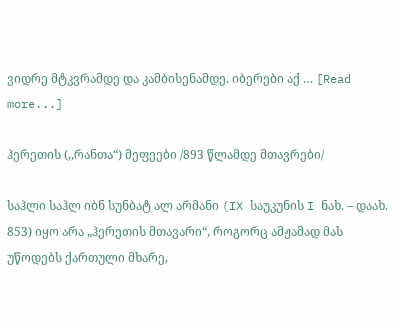ვიდრე მტკვრამდე და კამბისენამდე. იბერები აქ … [Read more...]

ჰერეთის (,,რანთა“) მეფეები /893 წლამდე მთავრები/

საჰლი საჰლ იბნ სუნბატ ალ არმანი (IX საუკუნის I ნახ. – დაახ. 853) იყო არა „ჰერეთის მთავარი“, როგორც ამჟამად მას უწოდებს ქართული მხარე,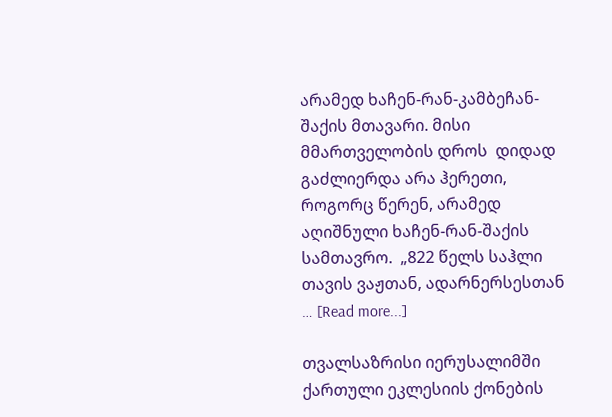არამედ ხაჩენ-რან-კამბეჩან-შაქის მთავარი. მისი მმართველობის დროს  დიდად გაძლიერდა არა ჰერეთი, როგორც წერენ, არამედ აღიშნული ხაჩენ-რან-შაქის სამთავრო.  „822 წელს საჰლი თავის ვაჟთან, ადარნერსესთან … [Read more...]

თვალსაზრისი იერუსალიმში ქართული ეკლესიის ქონების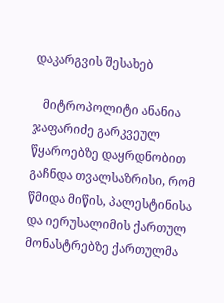დაკარგვის შესახებ

   მიტროპოლიტი ანანია ჯაფარიძე გარკვეულ  წყაროებზე დაყრდნობით გაჩნდა თვალსაზრისი, რომ წმიდა მიწის, პალესტინისა და იერუსალიმის ქართულ მონასტრებზე ქართულმა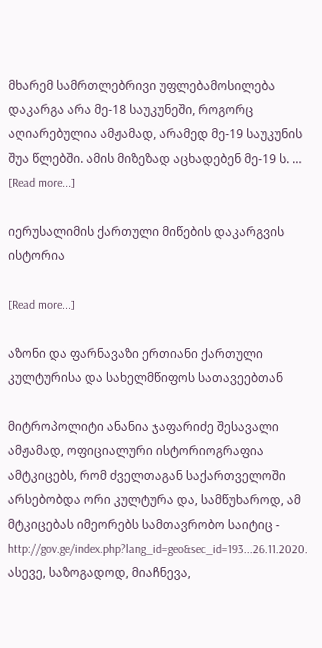მხარემ სამრთლებრივი უფლებამოსილება დაკარგა არა მე-18 საუკუნეში, როგორც აღიარებულია ამჟამად, არამედ მე-19 საუკუნის შუა წლებში. ამის მიზეზად აცხადებენ მე-19 ს. … [Read more...]

იერუსალიმის ქართული მიწების დაკარგვის ისტორია

[Read more...]

აზონი და ფარნავაზი ერთიანი ქართული კულტურისა და სახელმწიფოს სათავეებთან

მიტროპოლიტი ანანია ჯაფარიძე შესავალი ამჟამად, ოფიციალური ისტორიოგრაფია ამტკიცებს, რომ ძველთაგან საქართველოში არსებობდა ორი კულტურა და, სამწუხაროდ, ამ მტკიცებას იმეორებს სამთავრობო საიტიც - http://gov.ge/index.php?lang_id=geo&sec_id=193...26.11.2020. ასევე, საზოგადოდ, მიაჩნევა,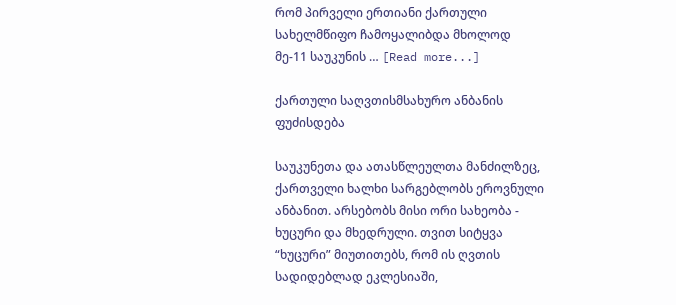რომ პირველი ერთიანი ქართული სახელმწიფო ჩამოყალიბდა მხოლოდ მე-11 საუკუნის … [Read more...]

ქართული საღვთისმსახურო ანბანის ფუძისდება

საუკუნეთა და ათასწლეულთა მანძილზეც, ქართველი ხალხი სარგებლობს ეროვნული ანბანით. არსებობს მისი ორი სახეობა - ხუცური და მხედრული. თვით სიტყვა “ხუცური” მიუთითებს, რომ ის ღვთის სადიდებლად ეკლესიაში,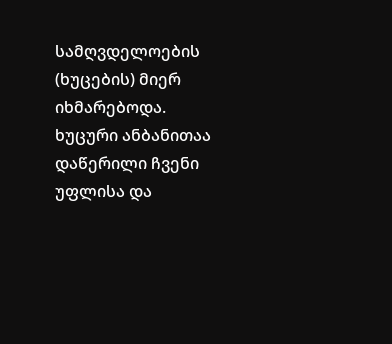სამღვდელოების (ხუცების) მიერ იხმარებოდა. ხუცური ანბანითაა დაწერილი ჩვენი უფლისა და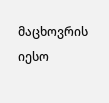მაცხოვრის იესო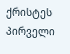ქრისტეს პირველი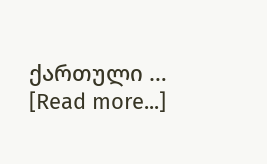ქართული … [Read more...]